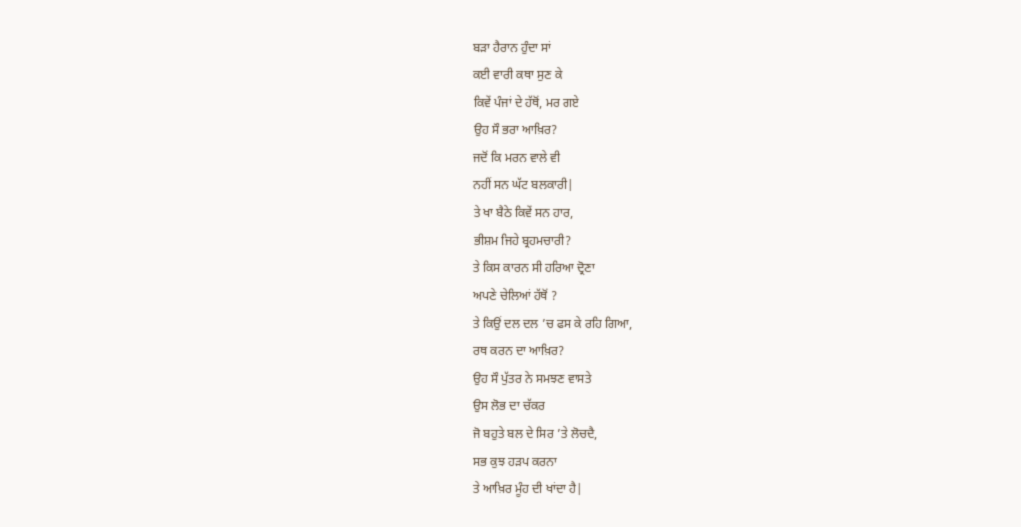ਬੜਾ ਹੈਰਾਨ ਹੁੰਦਾ ਸਾਂ
ਕਈ ਵਾਰੀ ਕਥਾ ਸੁਣ ਕੇ
ਕਿਵੇਂ ਪੰਜਾਂ ਦੇ ਹੱਥੋਂ, ਮਰ ਗਏ
ਉਹ ਸੌ ਭਰਾ ਆਖ਼ਿਰ?
ਜਦੋਂ ਕਿ ਮਰਨ ਵਾਲੇ ਵੀ
ਨਹੀਂ ਸਨ ਘੱਟ ਬਲਕਾਰੀ|
ਤੇ ਖਾ ਬੈਠੇ ਕਿਵੇਂ ਸਨ ਹਾਰ,
ਭੀਸ਼ਮ ਜਿਹੇ ਬ੍ਰਹਮਚਾਰੀ?
ਤੇ ਕਿਸ ਕਾਰਨ ਸੀ ਹਰਿਆ ਦ੍ਰੋਣਾ
ਅਪਣੇ ਚੇਲਿਆਂ ਹੱਥੋਂ ?
ਤੇ ਕਿਉਂ ਦਲ ਦਲ ’ਚ ਫਸ ਕੇ ਰਹਿ ਗਿਆ,
ਰਥ ਕਰਨ ਦਾ ਆਖ਼ਿਰ?
ਉਹ ਸੌ ਪੁੱਤਰ ਨੇ ਸਮਝਣ ਵਾਸਤੇ
ਉਸ ਲੋਭ ਦਾ ਚੱਕਰ
ਜੋ ਬਹੁਤੇ ਬਲ ਦੇ ਸਿਰ ’ਤੇ ਲੋਚਦੈ,
ਸਭ ਕੁਝ ਹੜਪ ਕਰਨਾ
ਤੇ ਆਖ਼ਿਰ ਮੂੰਹ ਦੀ ਖਾਂਦਾ ਹੈ|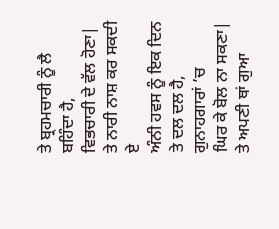ਤੇ ਬ੍ਰਹਮਚਾਰੀ ਨੂੰ ਲੈ ਬਹਿੰਦਾ ਹੈ,
ਵਿਭਚਾਰੀ ਦੇ ਵੱਲ ਹੋਣਾ|
ਤੇ ਨਾਰੀ ਨਾਸ਼ ਕਰ ਸਕਦੀ ਏ
ਅੰਨੀ ਹਵਸ ਨੂੰ ਇਕ ਦਿਨ
ਤੇ ਦਲ ਦਲ ਹੈ, ਗੁਨਾਹਗਾਰਾਂ ’ਚ
ਘਿਰ ਕੇ ਬੋਲ ਨਾ ਸਕਣਾ|
ਤੇ ਅਪਣੀ ਥਾਂ ਗੁਆ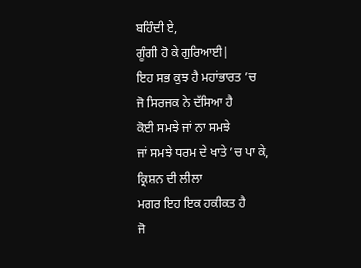ਬਹਿੰਦੀ ਏ,
ਗੂੰਗੀ ਹੋ ਕੇ ਗੁਰਿਆਈ|
ਇਹ ਸਭ ਕੁਝ ਹੈ ਮਹਾਂਭਾਰਤ ’ਚ
ਜੋ ਸਿਰਜਕ ਨੇ ਦੱਸਿਆ ਹੈ
ਕੋਈ ਸਮਝੇ ਜਾਂ ਨਾ ਸਮਝੇ
ਜਾਂ ਸਮਝੇ ਧਰਮ ਦੇ ਖਾਤੇ ’ਚ ਪਾ ਕੇ,
ਕ੍ਰਿਸ਼ਨ ਦੀ ਲੀਲਾ
ਮਗਰ ਇਹ ਇਕ ਹਕੀਕਤ ਹੈ
ਜੋ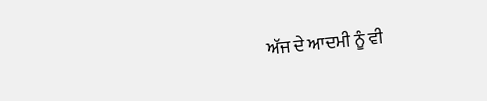ਅੱਜ ਦੇ ਆਦਮੀ ਨੂੰ ਵੀ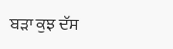ਬੜਾ ਕੁਝ ਦੱਸ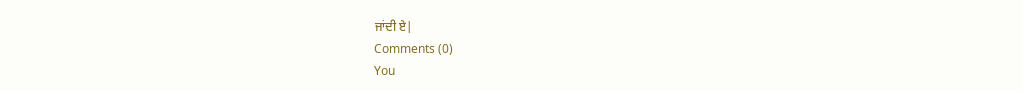ਜਾਂਦੀ ਏ|
Comments (0)
You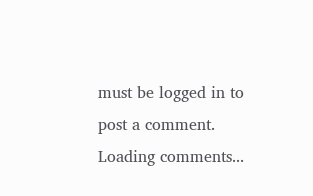must be logged in to post a comment.
Loading comments...